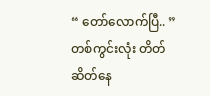“ တော်လောက်ပြီ.. ”
တစ်ကွင်းလုံး တိတ်ဆိတ်နေ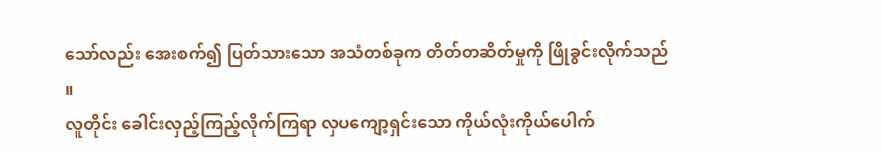သော်လည်း အေးစက်၍ ပြတ်သားသော အသံတစ်ခုက တိတ်တဆိတ်မှုကို ဖြိုခွင်းလိုက်သည် ။
လူတိုင်း ခေါင်းလှည့်ကြည့်လိုက်ကြရာ လှပကျော့ရှင်းသော ကိုယ်လုံးကိုယ်ပေါက်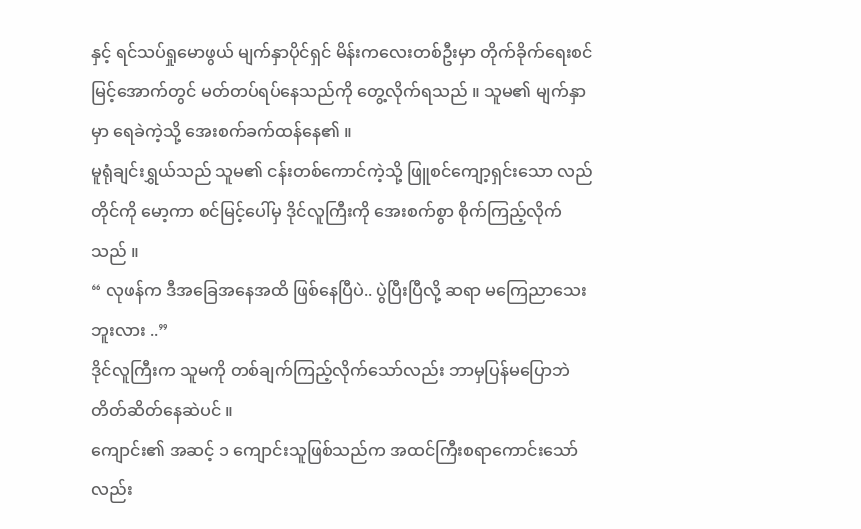နှင့် ရင်သပ်ရှုမောဖွယ် မျက်နှာပိုင်ရှင် မိန်းကလေးတစ်ဦးမှာ တိုက်ခိုက်ရေးစင်မြင့်အောက်တွင် မတ်တပ်ရပ်နေသည်ကို တွေ့လိုက်ရသည် ။ သူမ၏ မျက်နှာမှာ ရေခဲကဲ့သို့ အေးစက်ခက်ထန်နေ၏ ။
မူရုံချင်းရွှယ်သည် သူမ၏ ငန်းတစ်ကောင်ကဲ့သို့ ဖြူစင်ကျော့ရှင်းသော လည်တိုင်ကို မော့ကာ စင်မြင့်ပေါ်မှ ဒိုင်လူကြီးကို အေးစက်စွာ စိုက်ကြည့်လိုက်သည် ။
“ လုဖန်က ဒီအခြေအနေအထိ ဖြစ်နေပြီပဲ.. ပွဲပြီးပြီလို့ ဆရာ မကြေညာသေးဘူးလား ..”
ဒိုင်လူကြီးက သူမကို တစ်ချက်ကြည့်လိုက်သော်လည်း ဘာမှပြန်မပြောဘဲ တိတ်ဆိတ်နေဆဲပင် ။
ကျောင်း၏ အဆင့် ၁ ကျောင်းသူဖြစ်သည်က အထင်ကြီးစရာကောင်းသော်လည်း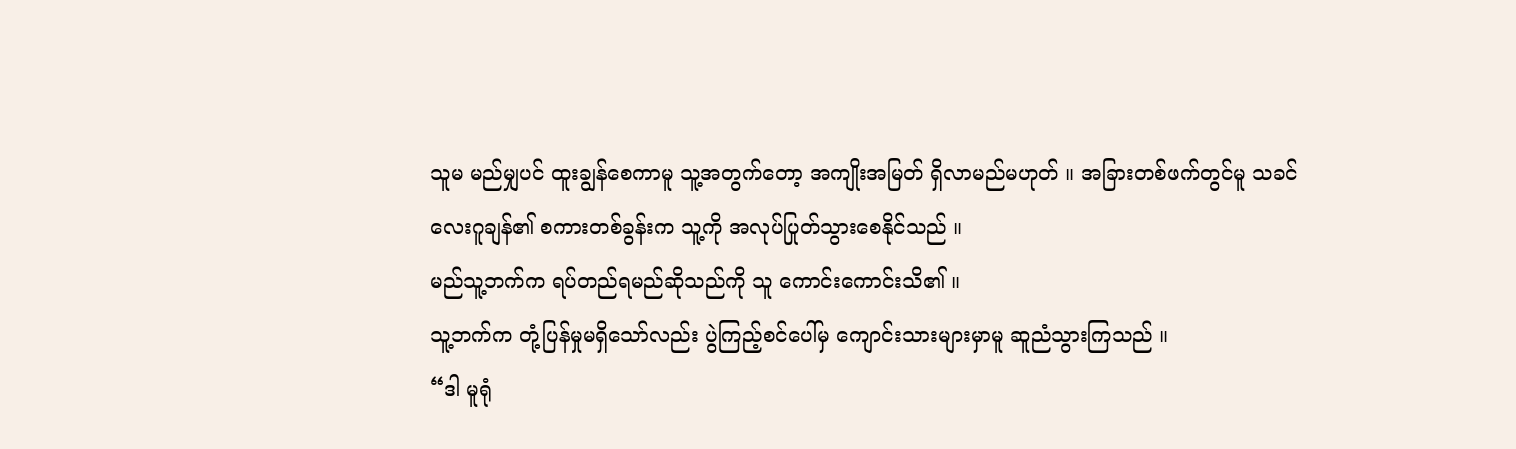သူမ မည်မျှပင် ထူးချွန်စေကာမူ သူ့အတွက်တော့ အကျိုးအမြတ် ရှိလာမည်မဟုတ် ။ အခြားတစ်ဖက်တွင်မူ သခင်လေးဂူချန်၏ စကားတစ်ခွန်းက သူ့ကို အလုပ်ပြုတ်သွားစေနိုင်သည် ။
မည်သူ့ဘက်က ရပ်တည်ရမည်ဆိုသည်ကို သူ ကောင်းကောင်းသိ၏ ။
သူ့ဘက်က တုံ့ပြန်မှုမရှိသော်လည်း ပွဲကြည့်စင်ပေါ်မှ ကျောင်းသားများမှာမူ ဆူညံသွားကြသည် ။
“ဒါ မူရုံ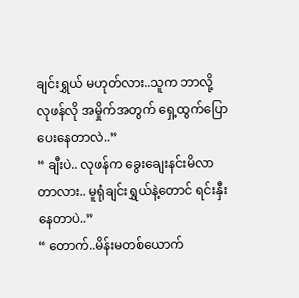ချင်းရွှယ် မဟုတ်လား..သူက ဘာလို့ လုဖန်လို အမှိုက်အတွက် ရှေ့ထွက်ပြောပေးနေတာလဲ..”
“ ချီးပဲ.. လုဖန်က ခွေးချေးနင်းမိလာတာလား.. မူရုံချင်းရွှယ်နဲ့တောင် ရင်းနှီးနေတာပဲ..”
“ တောက်..မိန်းမတစ်ယောက်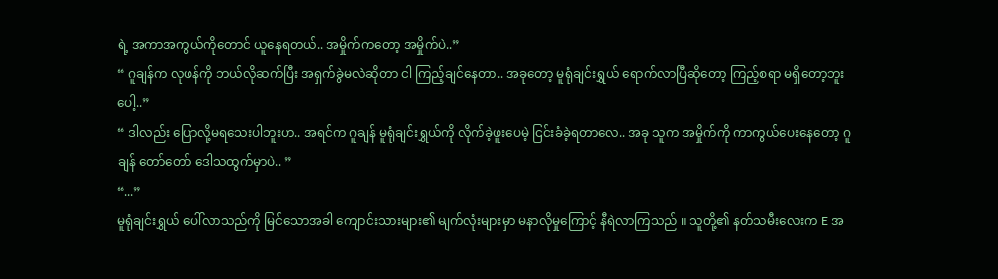ရဲ့ အကာအကွယ်ကိုတောင် ယူနေရတယ်.. အမှိုက်ကတော့ အမှိုက်ပဲ..”
“ ဂူချန်က လုဖန်ကို ဘယ်လိုဆက်ပြီး အရှက်ခွဲမလဲဆိုတာ ငါ ကြည့်ချင်နေတာ.. အခုတော့ မူရုံချင်းရွှယ် ရောက်လာပြီဆိုတော့ ကြည့်စရာ မရှိတော့ဘူးပေါ့..”
“ ဒါလည်း ပြောလို့မရသေးပါဘူးဟ.. အရင်က ဂူချန် မူရုံချင်းရွှယ်ကို လိုက်ခဲ့ဖူးပေမဲ့ ငြင်းခံခဲ့ရတာလေ.. အခု သူက အမှိုက်ကို ကာကွယ်ပေးနေတော့ ဂူချန် တော်တော် ဒေါသထွက်မှာပဲ.. ”
“...”
မူရုံချင်းရွှယ် ပေါ်လာသည်ကို မြင်သောအခါ ကျောင်းသားများ၏ မျက်လုံးများမှာ မနာလိုမှုကြောင့် နီရဲလာကြသည် ။ သူတို့၏ နတ်သမီးလေးက E အ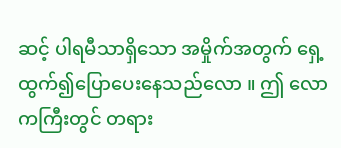ဆင့် ပါရမီသာရှိသော အမှိုက်အတွက် ရှေ့ထွက်၍ပြောပေးနေသည်လော ။ ဤ လောကကြီးတွင် တရား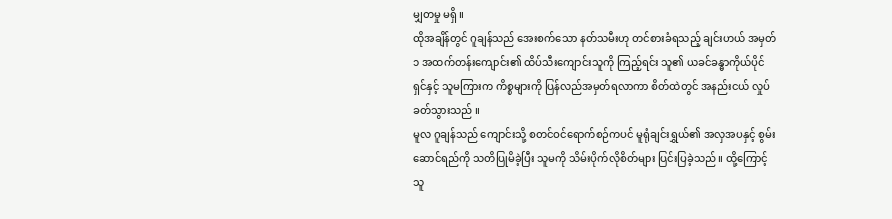မျှတမှု မရှိ ။
ထိုအချိန်တွင် ဂူချန်သည် အေးစက်သော နတ်သမီးဟု တင်စားခံရသည့် ချင်းဟယ် အမှတ် ၁ အထက်တန်းကျောင်း၏ ထိပ်သီးကျောင်းသူကို ကြည့်ရင်း သူ၏ ယခင်ခန္ဓာကိုယ်ပိုင်ရှင်နှင့် သူမကြားက ကိစ္စများကို ပြန်လည်အမှတ်ရလာကာ စိတ်ထဲတွင် အနည်းငယ် လှုပ်ခတ်သွားသည် ။
မူလ ဂူချန်သည် ကျောင်းသို့ စတင်ဝင်ရောက်စဉ်ကပင် မူရုံချင်းရွှယ်၏ အလှအပနှင့် စွမ်းဆောင်ရည်ကို သတိပြုမိခဲ့ပြီး သူမကို သိမ်းပိုက်လိုစိတ်များ ပြင်းပြခဲ့သည် ။ ထို့ကြောင့် သူ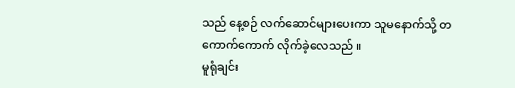သည် နေ့စဉ် လက်ဆောင်များပေးကာ သူမနောက်သို့ တကောက်ကောက် လိုက်ခဲ့လေသည် ။
မူရုံချင်း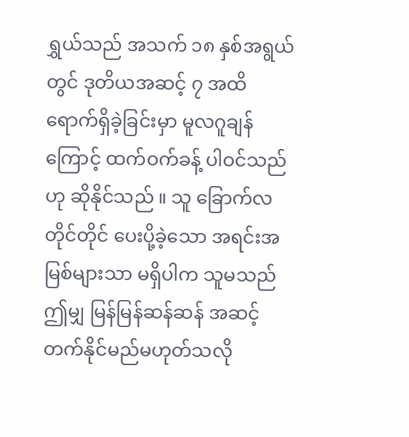ရွှယ်သည် အသက် ၁၈ နှစ်အရွယ်တွင် ဒုတိယအဆင့် ၇ အထိ ရောက်ရှိခဲ့ခြင်းမှာ မူလဂူချန်ကြောင့် ထက်ဝက်ခန့် ပါဝင်သည်ဟု ဆိုနိုင်သည် ။ သူ ခြောက်လတိုင်တိုင် ပေးပို့ခဲ့သော အရင်းအမြစ်များသာ မရှိပါက သူမသည် ဤမျှ မြန်မြန်ဆန်ဆန် အဆင့်တက်နိုင်မည်မဟုတ်သလို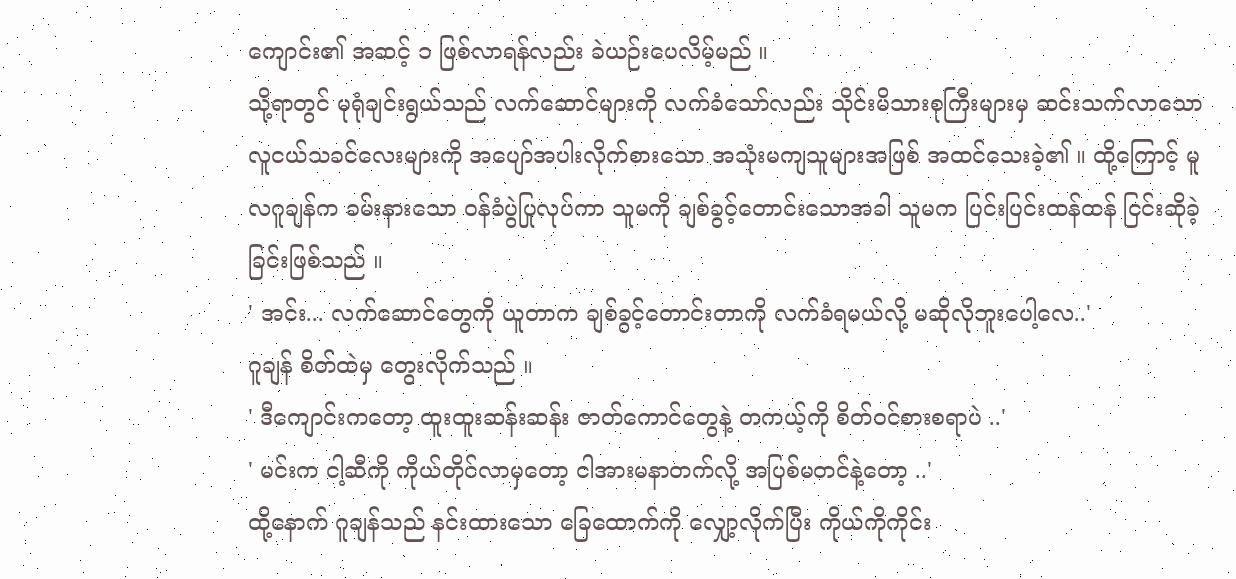ကျောင်း၏ အဆင့် ၁ ဖြစ်လာရန်လည်း ခဲယဉ်းပေလိမ့်မည် ။
သို့ရာတွင် မုရုံချင်းရွယ်သည် လက်ဆောင်များကို လက်ခံသော်လည်း သိုင်းမိသားစုကြီးများမှ ဆင်းသက်လာသော လူငယ်သခင်လေးများကို အပျော်အပါးလိုက်စားသော အသုံးမကျသူများအဖြစ် အထင်သေးခဲ့၏ ။ ထို့ကြောင့် မူလဂူချန်က ခမ်းနားသော ဝန်ခံပွဲပြုလုပ်ကာ သူမကို ချစ်ခွင့်တောင်းသောအခါ သူမက ပြင်းပြင်းထန်ထန် ငြင်းဆိုခဲ့ခြင်းဖြစ်သည် ။
' အင်း... လက်ဆောင်တွေကို ယူတာက ချစ်ခွင့်တောင်းတာကို လက်ခံရမယ်လို့ မဆိုလိုဘူးပေါ့လေ..'
ဂူချန် စိတ်ထဲမှ တွေးလိုက်သည် ။
' ဒီကျောင်းကတော့ ထူးထူးဆန်းဆန်း ဇာတ်ကောင်တွေနဲ့ တကယ့်ကို စိတ်ဝင်စားစရာပဲ ..'
' မင်းက ငါ့ဆီကို ကိုယ်တိုင်လာမှတော့ ငါအားမနာတက်လို့ အပြစ်မတင်နဲ့တော့ ..'
ထို့နောက် ဂူချန်သည် နင်းထားသော ခြေထောက်ကို လျှော့လိုက်ပြီး ကိုယ်ကိုကိုင်း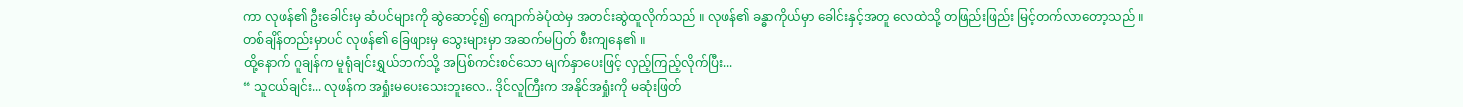ကာ လုဖန်၏ ဦးခေါင်းမှ ဆံပင်များကို ဆွဲဆောင့်၍ ကျောက်ခဲပုံထဲမှ အတင်းဆွဲထူလိုက်သည် ။ လုဖန်၏ ခန္ဓာကိုယ်မှာ ခေါင်းနှင့်အတူ လေထဲသို့ တဖြည်းဖြည်း မြင့်တက်လာတော့သည် ။
တစ်ချိန်တည်းမှာပင် လုဖန်၏ ခြေဖျားမှ သွေးများမှာ အဆက်မပြတ် စီးကျနေ၏ ။
ထို့နောက် ဂူချန်က မူရုံချင်းရွှယ်ဘက်သို့ အပြစ်ကင်းစင်သော မျက်နှာပေးဖြင့် လှည့်ကြည့်လိုက်ပြီး...
“ သူငယ်ချင်း... လုဖန်က အရှုံးမပေးသေးဘူးလေ.. ဒိုင်လူကြီးက အနိုင်အရှုံးကို မဆုံးဖြတ်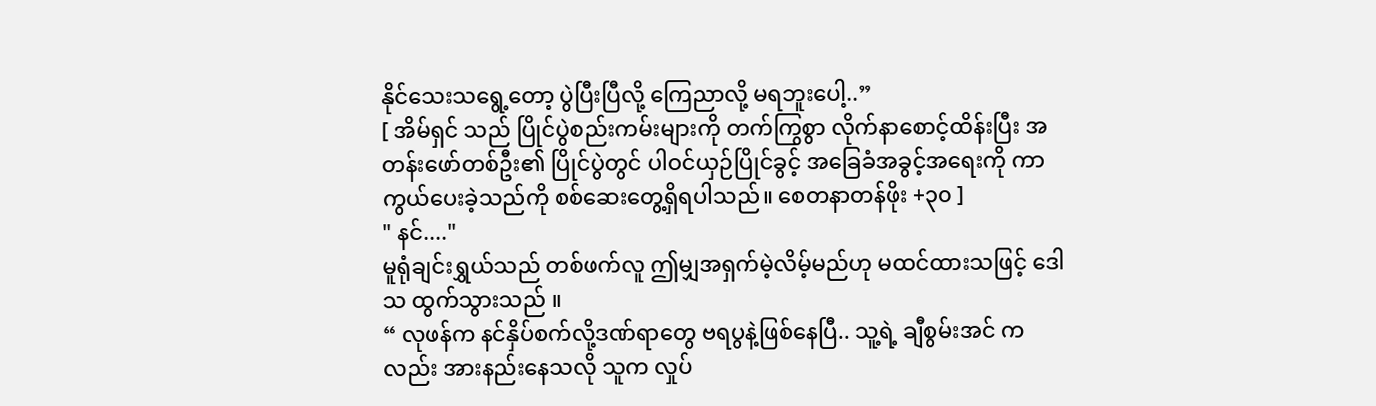နိုင်သေးသရွေ့တော့ ပွဲပြီးပြီလို့ ကြေညာလို့ မရဘူးပေါ့..”
[ အိမ်ရှင် သည် ပြိုင်ပွဲစည်းကမ်းများကို တက်ကြွစွာ လိုက်နာစောင့်ထိန်းပြီး အတန်းဖော်တစ်ဦး၏ ပြိုင်ပွဲတွင် ပါဝင်ယှဉ်ပြိုင်ခွင့် အခြေခံအခွင့်အရေးကို ကာကွယ်ပေးခဲ့သည်ကို စစ်ဆေးတွေ့ရှိရပါသည်။ စေတနာတန်ဖိုး +၃၀ ]
" နင်...."
မူရုံချင်းရွှယ်သည် တစ်ဖက်လူ ဤမျှအရှက်မဲ့လိမ့်မည်ဟု မထင်ထားသဖြင့် ဒေါသ ထွက်သွားသည် ။
“ လုဖန်က နင်နှိပ်စက်လို့ဒဏ်ရာတွေ ဗရပွနဲ့ဖြစ်နေပြီ.. သူ့ရဲ့ ချီစွမ်းအင် ကလည်း အားနည်းနေသလို သူက လှုပ်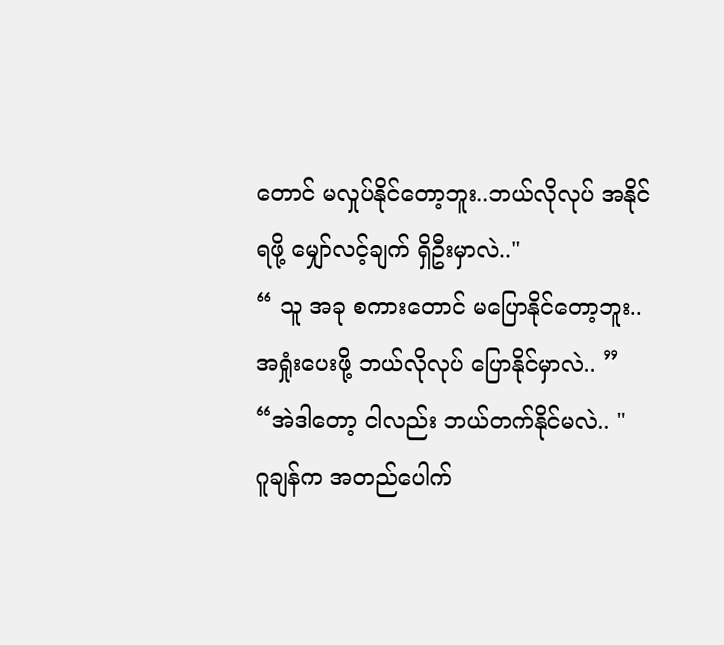တောင် မလှုပ်နိုင်တော့ဘူး..ဘယ်လိုလုပ် အနိုင်ရဖို့ မျှော်လင့်ချက် ရှိဦးမှာလဲ.."
“ သူ အခု စကားတောင် မပြောနိုင်တော့ဘူး.. အရှုံးပေးဖို့ ဘယ်လိုလုပ် ပြောနိုင်မှာလဲ.. ”
“အဲဒါတော့ ငါလည်း ဘယ်တက်နိုင်မလဲ.. "
ဂူချန်က အတည်ပေါက်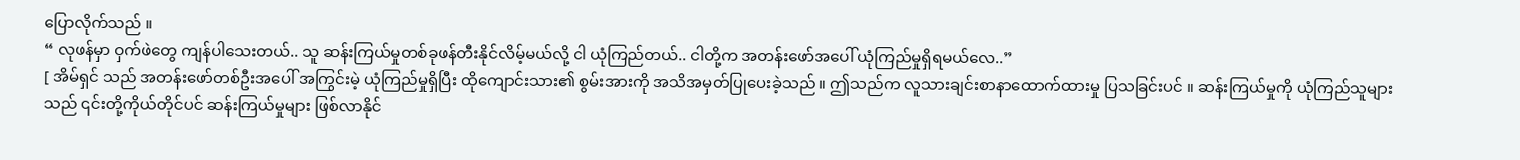ပြောလိုက်သည် ။
“ လုဖန်မှာ ဝှက်ဖဲတွေ ကျန်ပါသေးတယ်.. သူ ဆန်းကြယ်မှုတစ်ခုဖန်တီးနိုင်လိမ့်မယ်လို့ ငါ ယုံကြည်တယ်.. ငါတို့က အတန်းဖော်အပေါ် ယုံကြည်မှုရှိရမယ်လေ..”
[ အိမ်ရှင် သည် အတန်းဖော်တစ်ဦးအပေါ် အကြွင်းမဲ့ ယုံကြည်မှုရှိပြီး ထိုကျောင်းသား၏ စွမ်းအားကို အသိအမှတ်ပြုပေးခဲ့သည် ။ ဤသည်က လူသားချင်းစာနာထောက်ထားမှု ပြသခြင်းပင် ။ ဆန်းကြယ်မှုကို ယုံကြည်သူများသည် ၎င်းတို့ကိုယ်တိုင်ပင် ဆန်းကြယ်မှုများ ဖြစ်လာနိုင်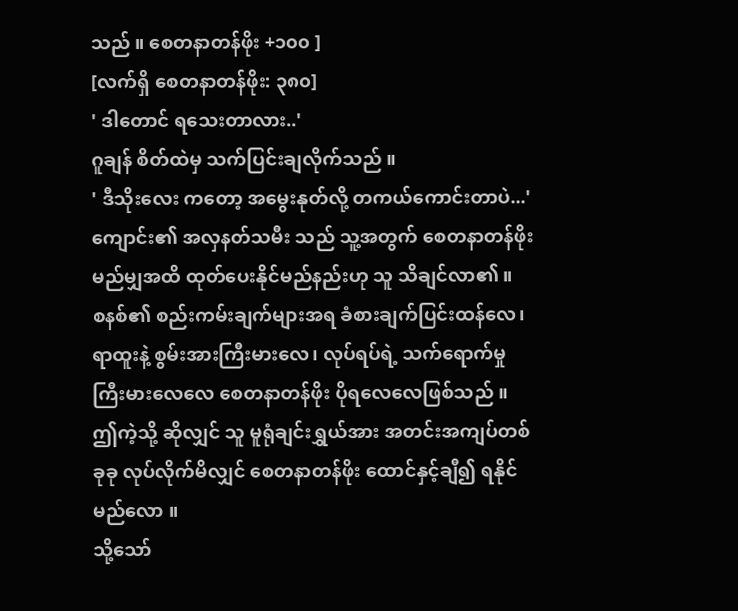သည် ။ စေတနာတန်ဖိုး +၁၀၀ ]
[လက်ရှိ စေတနာတန်ဖိုး: ၃၈၀]
' ဒါတောင် ရသေးတာလား..'
ဂူချန် စိတ်ထဲမှ သက်ပြင်းချလိုက်သည် ။
' ဒီသိုးလေး ကတော့ အမွေးနုတ်လို့ တကယ်ကောင်းတာပဲ...'
ကျောင်း၏ အလှနတ်သမီး သည် သူ့အတွက် စေတနာတန်ဖိုး မည်မျှအထိ ထုတ်ပေးနိုင်မည်နည်းဟု သူ သိချင်လာ၏ ။
စနစ်၏ စည်းကမ်းချက်များအရ ခံစားချက်ပြင်းထန်လေ၊ ရာထူးနဲ့ စွမ်းအားကြီးမားလေ၊ လုပ်ရပ်ရဲ့ သက်ရောက်မှု ကြီးမားလေလေ စေတနာတန်ဖိုး ပိုရလေလေဖြစ်သည် ။
ဤကဲ့သို့ ဆိုလျှင် သူ မူရုံချင်းရွှယ်အား အတင်းအကျပ်တစ်ခုခု လုပ်လိုက်မိလျှင် စေတနာတန်ဖိုး ထောင်နှင့်ချီ၍ ရနိုင်မည်လော ။
သို့သော်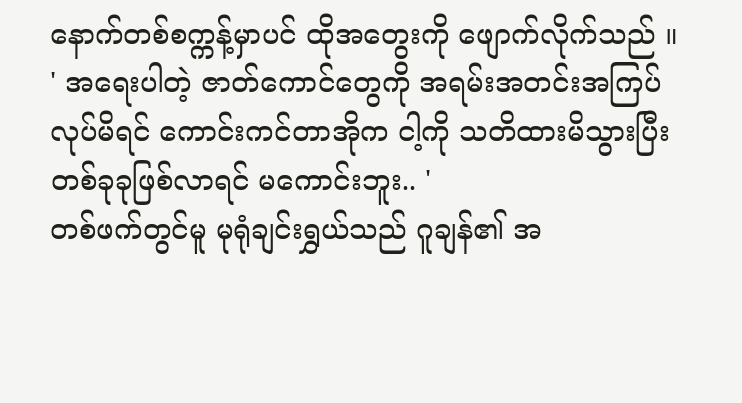နောက်တစ်စက္ကန့်မှာပင် ထိုအတွေးကို ဖျောက်လိုက်သည် ။
' အရေးပါတဲ့ ဇာတ်ကောင်တွေကို အရမ်းအတင်းအကြပ် လုပ်မိရင် ကောင်းကင်တာအိုက ငါ့ကို သတိထားမိသွားပြီး တစ်ခုခုဖြစ်လာရင် မကောင်းဘူး.. '
တစ်ဖက်တွင်မူ မုရုံချင်းရွှယ်သည် ဂူချန်၏ အ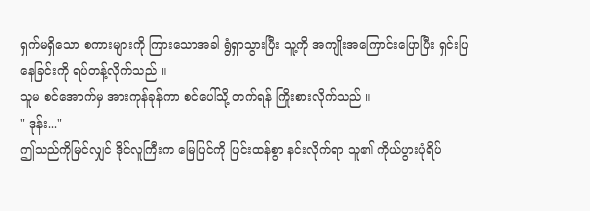ရှက်မရှိသော စကားများကို ကြားသောအခါ ရွံရှာသွားပြီး သူ့ကို အကျိုးအကြောင်းပြောပြီး ရှင်းပြနေခြင်းကို ရပ်တန့်လိုက်သည် ။
သူမ စင်အောက်မှ အားကုန်ခုန်ကာ စင်ပေါ်သို့ တက်ရန် ကြိုးစားလိုက်သည် ။
" ဒုန်း..."
ဤသည်ကိုမြင်လျှင် ဒိုင်လူကြီးက မြေပြင်ကို ပြင်းထန်စွာ နင်းလိုက်ရာ သူ၏ ကိုယ်ပွားပုံရိပ်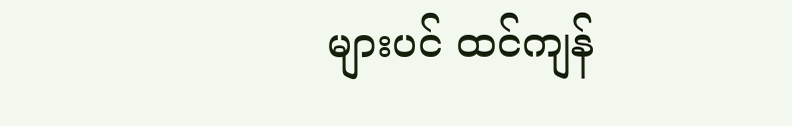များပင် ထင်ကျန်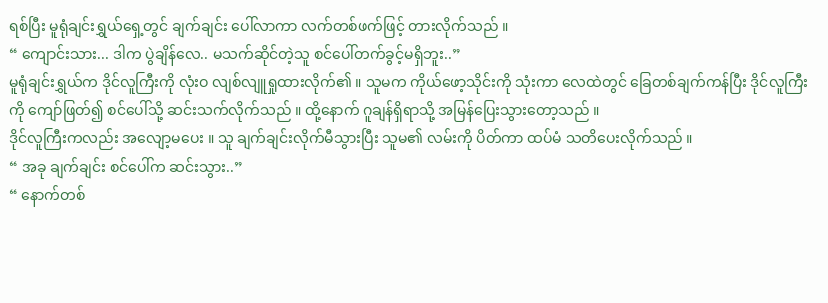ရစ်ပြီး မူရုံချင်းရွှယ်ရှေ့တွင် ချက်ချင်း ပေါ်လာကာ လက်တစ်ဖက်ဖြင့် တားလိုက်သည် ။
“ ကျောင်းသား... ဒါက ပွဲချိန်လေ.. မသက်ဆိုင်တဲ့သူ စင်ပေါ်တက်ခွင့်မရှိဘူး..”
မူရုံချင်းရွှယ်က ဒိုင်လူကြီးကို လုံးဝ လျစ်လျူရှုထားလိုက်၏ ။ သူမက ကိုယ်ဖော့သိုင်းကို သုံးကာ လေထဲတွင် ခြေတစ်ချက်ကန်ပြီး ဒိုင်လူကြီးကို ကျော်ဖြတ်၍ စင်ပေါ်သို့ ဆင်းသက်လိုက်သည် ။ ထို့နောက် ဂူချန်ရှိရာသို့ အမြန်ပြေးသွားတော့သည် ။
ဒိုင်လူကြီးကလည်း အလျော့မပေး ။ သူ ချက်ချင်းလိုက်မီသွားပြီး သူမ၏ လမ်းကို ပိတ်ကာ ထပ်မံ သတိပေးလိုက်သည် ။
“ အခု ချက်ချင်း စင်ပေါ်က ဆင်းသွား..”
“ နောက်တစ်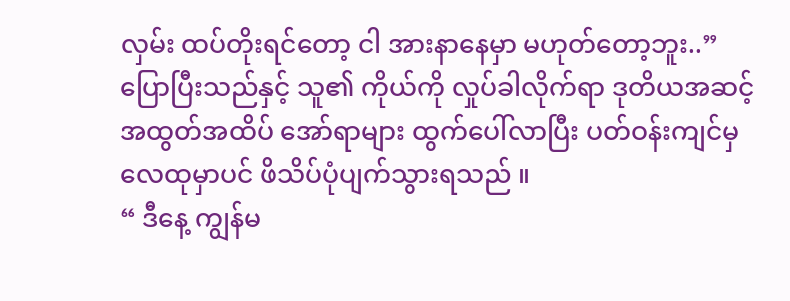လှမ်း ထပ်တိုးရင်တော့ ငါ အားနာနေမှာ မဟုတ်တော့ဘူး..”
ပြောပြီးသည်နှင့် သူ၏ ကိုယ်ကို လှုပ်ခါလိုက်ရာ ဒုတိယအဆင့် အထွတ်အထိပ် အော်ရာများ ထွက်ပေါ်လာပြီး ပတ်ဝန်းကျင်မှ လေထုမှာပင် ဖိသိပ်ပုံပျက်သွားရသည် ။
“ ဒီနေ့ ကျွန်မ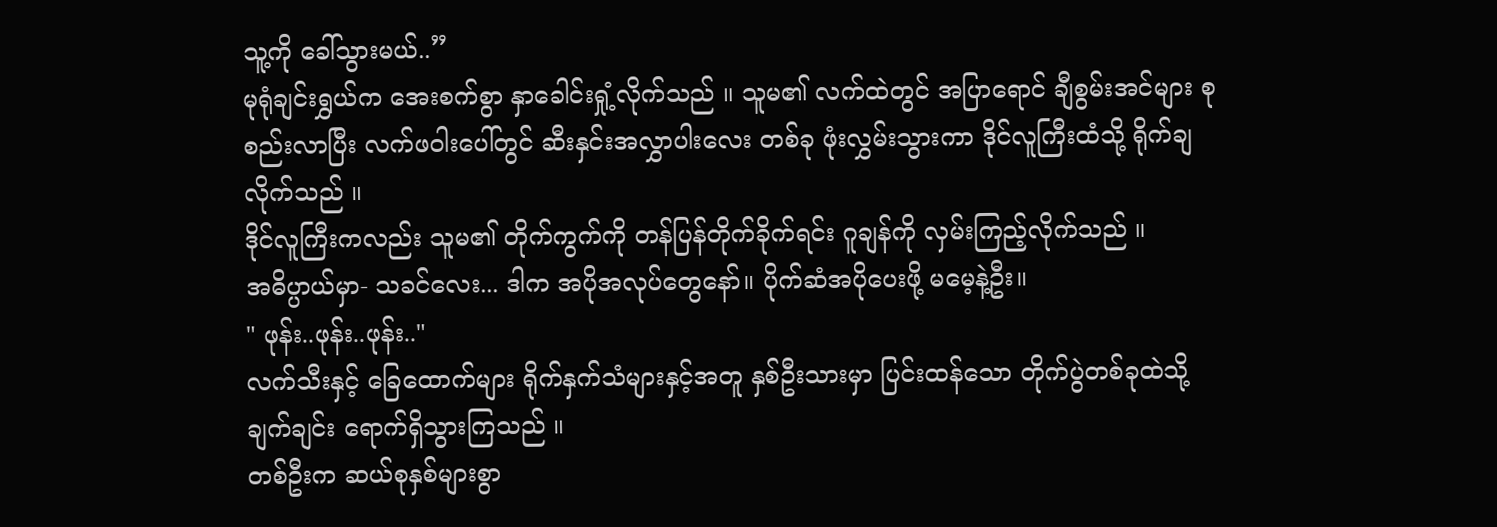သူ့ကို ခေါ်သွားမယ်..”
မုရုံချင်းရွှယ်က အေးစက်စွာ နှာခေါင်းရှုံ့လိုက်သည် ။ သူမ၏ လက်ထဲတွင် အပြာရောင် ချီစွမ်းအင်များ စုစည်းလာပြီး လက်ဖဝါးပေါ်တွင် ဆီးနှင်းအလွှာပါးလေး တစ်ခု ဖုံးလွှမ်းသွားကာ ဒိုင်လူကြီးထံသို့ ရိုက်ချလိုက်သည် ။
ဒိုင်လူကြီးကလည်း သူမ၏ တိုက်ကွက်ကို တန်ပြန်တိုက်ခိုက်ရင်း ဂူချန်ကို လှမ်းကြည့်လိုက်သည် ။
အဓိပ္ပာယ်မှာ- သခင်လေး... ဒါက အပိုအလုပ်တွေနော်။ ပိုက်ဆံအပိုပေးဖို့ မမေ့နဲ့ဦး။
" ဖုန်း..ဖုန်း..ဖုန်း.."
လက်သီးနှင့် ခြေထောက်များ ရိုက်နှက်သံများနှင့်အတူ နှစ်ဦးသားမှာ ပြင်းထန်သော တိုက်ပွဲတစ်ခုထဲသို့ ချက်ချင်း ရောက်ရှိသွားကြသည် ။
တစ်ဦးက ဆယ်စုနှစ်များစွာ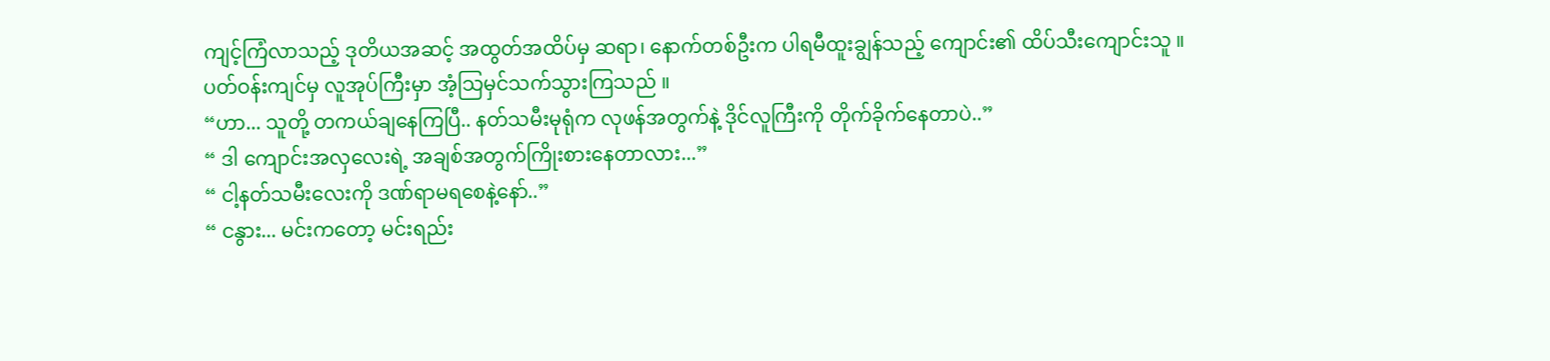ကျင့်ကြံလာသည့် ဒုတိယအဆင့် အထွတ်အထိပ်မှ ဆရာ၊ နောက်တစ်ဦးက ပါရမီထူးချွန်သည့် ကျောင်း၏ ထိပ်သီးကျောင်းသူ ။
ပတ်ဝန်းကျင်မှ လူအုပ်ကြီးမှာ အံ့သြမှင်သက်သွားကြသည် ။
“ဟာ... သူတို့ တကယ်ချနေကြပြီ.. နတ်သမီးမုရုံက လုဖန်အတွက်နဲ့ ဒိုင်လူကြီးကို တိုက်ခိုက်နေတာပဲ..”
“ ဒါ ကျောင်းအလှလေးရဲ့ အချစ်အတွက်ကြိုးစားနေတာလား...”
“ ငါ့နတ်သမီးလေးကို ဒဏ်ရာမရစေနဲ့နော်..”
“ ငနွား... မင်းကတော့ မင်းရည်း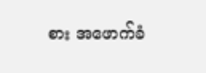စား အဖောက်ခံ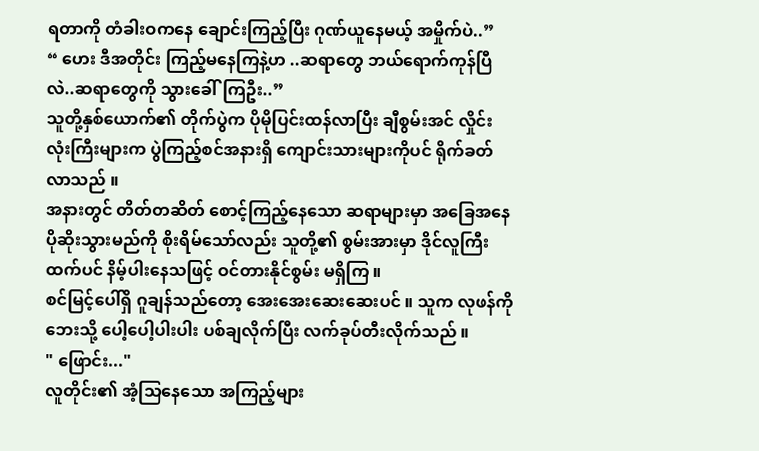ရတာကို တံခါးဝကနေ ချောင်းကြည့်ပြီး ဂုဏ်ယူနေမယ့် အမှိုက်ပဲ..”
“ ဟေး ဒီအတိုင်း ကြည့်မနေကြနဲ့ဟ ..ဆရာတွေ ဘယ်ရောက်ကုန်ပြီလဲ..ဆရာတွေကို သွားခေါ်ကြဦး..”
သူတို့နှစ်ယောက်၏ တိုက်ပွဲက ပိုမိုပြင်းထန်လာပြီး ချီစွမ်းအင် လှိုင်းလုံးကြီးများက ပွဲကြည့်စင်အနားရှိ ကျောင်းသားများကိုပင် ရိုက်ခတ်လာသည် ။
အနားတွင် တိတ်တဆိတ် စောင့်ကြည့်နေသော ဆရာများမှာ အခြေအနေ ပိုဆိုးသွားမည်ကို စိုးရိမ်သော်လည်း သူတို့၏ စွမ်းအားမှာ ဒိုင်လူကြီးထက်ပင် နိမ့်ပါးနေသဖြင့် ဝင်တားနိုင်စွမ်း မရှိကြ ။
စင်မြင့်ပေါ်ရှိ ဂူချန်သည်တော့ အေးအေးဆေးဆေးပင် ။ သူက လုဖန်ကို ဘေးသို့ ပေါ့ပေါ့ပါးပါး ပစ်ချလိုက်ပြီး လက်ခုပ်တီးလိုက်သည် ။
" ဖြောင်း..."
လူတိုင်း၏ အံ့သြနေသော အကြည့်များ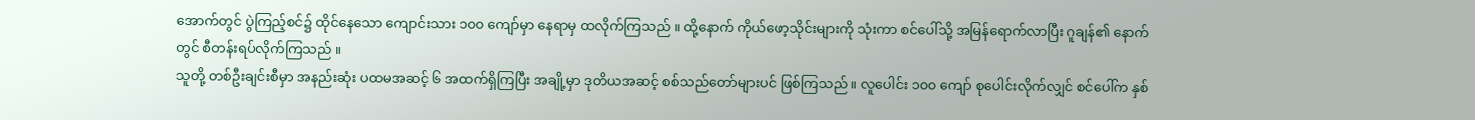အောက်တွင် ပွဲကြည့်စင်၌ ထိုင်နေသော ကျောင်းသား ၁၀၀ ကျော်မှာ နေရာမှ ထလိုက်ကြသည် ။ ထို့နောက် ကိုယ်ဖော့သိုင်းများကို သုံးကာ စင်ပေါ်သို့ အမြန်ရောက်လာပြီး ဂူချန်၏ နောက်တွင် စီတန်းရပ်လိုက်ကြသည် ။
သူတို့ တစ်ဦးချင်းစီမှာ အနည်းဆုံး ပထမအဆင့် ၆ အထက်ရှိကြပြီး အချို့မှာ ဒုတိယအဆင့် စစ်သည်တော်များပင် ဖြစ်ကြသည် ။ လူပေါင်း ၁၀၀ ကျော် စုပေါင်းလိုက်လျှင် စင်ပေါ်က နှစ်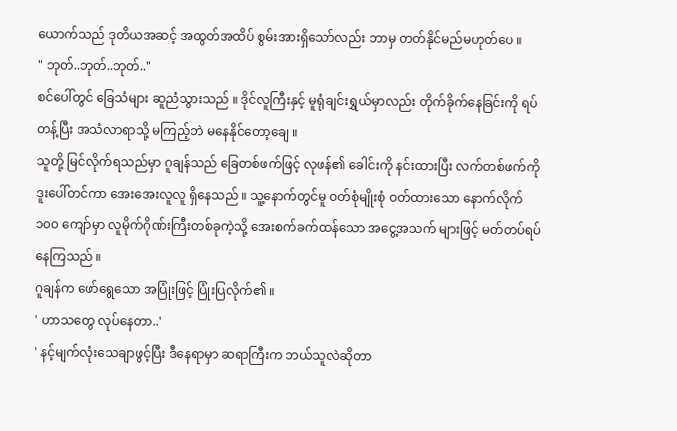ယောက်သည် ဒုတိယအဆင့် အထွတ်အထိပ် စွမ်းအားရှိသော်လည်း ဘာမှ တတ်နိုင်မည်မဟုတ်ပေ ။
" ဘုတ်..ဘုတ်..ဘုတ်.."
စင်ပေါ်တွင် ခြေသံများ ဆူညံသွားသည် ။ ဒိုင်လူကြီးနှင့် မူရုံချင်းရွှယ်မှာလည်း တိုက်ခိုက်နေခြင်းကို ရပ်တန့်ပြီး အသံလာရာသို့ မကြည့်ဘဲ မနေနိုင်တော့ချေ ။
သူတို့ မြင်လိုက်ရသည်မှာ ဂူချန်သည် ခြေတစ်ဖက်ဖြင့် လုဖန်၏ ခေါင်းကို နင်းထားပြီး လက်တစ်ဖက်ကို ဒူးပေါ်တင်ကာ အေးအေးလူလူ ရှိနေသည် ။ သူ့နောက်တွင်မူ ဝတ်စုံမျိုးစုံ ဝတ်ထားသော နောက်လိုက် ၁၀၀ ကျော်မှာ လူမိုက်ဂိုဏ်းကြီးတစ်ခုကဲ့သို့ အေးစက်ခက်ထန်သော အငွေ့အသက် များဖြင့် မတ်တပ်ရပ်နေကြသည် ။
ဂူချန်က ဖော်ရွေသော အပြုံးဖြင့် ပြုံးပြလိုက်၏ ။
' ဟာသတွေ လုပ်နေတာ..'
' နင့်မျက်လုံးသေချာဖွင့်ပြီး ဒီနေရာမှာ ဆရာကြီးက ဘယ်သူလဲဆိုတာ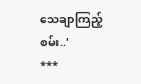သေချာကြည့်စမ်း..'
***